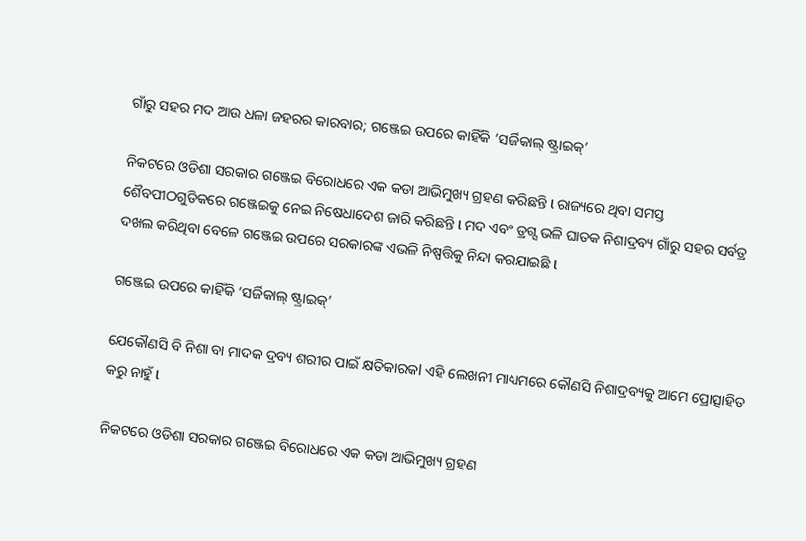ଗାଁରୁ ସହର ମଦ ଆଉ ଧଳା ଜହରର କାରବାର; ଗଞ୍ଜେଇ ଉପରେ କାହିଁକି ‘ସର୍ଜିକାଲ୍ ଷ୍ଟ୍ରାଇକ୍’

ନିକଟରେ ଓଡିଶା ସରକାର ଗଞ୍ଜେଇ ବିରୋଧରେ ଏକ କଡା ଆଭିମୁଖ୍ୟ ଗ୍ରହଣ କରିଛନ୍ତି l ରାଜ୍ୟରେ ଥିବା ସମସ୍ତ ଶୈବପୀଠଗୁଡିକରେ ଗଞ୍ଜେଇକୁ ନେଇ ନିଷେଧାଦେଶ ଜାରି କରିଛନ୍ତି l ମଦ ଏବଂ ଡ୍ରଗ୍ସ ଭଳି ଘାତକ ନିଶାଦ୍ରବ୍ୟ ଗାଁରୁ ସହର ସର୍ବତ୍ର ଦଖଲ କରିଥିବା ବେଳେ ଗଞ୍ଜେଇ ଉପରେ ସରକାରଙ୍କ ଏଭଳି ନିଷ୍ପତ୍ତିକୁ ନିନ୍ଦା କରଯାଇଛି l

ଗଞ୍ଜେଇ ଉପରେ କାହିଁକି ‘ସର୍ଜିକାଲ୍ ଷ୍ଟ୍ରାଇକ୍’

ଯେକୌଣସି ବି ନିଶା ବା ମାଦକ ଦ୍ରବ୍ୟ ଶରୀର ପାଇଁ କ୍ଷତିକାରକl ଏହି ଲେଖନୀ ମାଧ୍ୟମରେ କୌଣସି ନିଶାଦ୍ରବ୍ୟକୁ ଆମେ ପ୍ରୋତ୍ସାହିତ କରୁ ନାହୁଁ l

ନିକଟରେ ଓଡିଶା ସରକାର ଗଞ୍ଜେଇ ବିରୋଧରେ ଏକ କଡା ଆଭିମୁଖ୍ୟ ଗ୍ରହଣ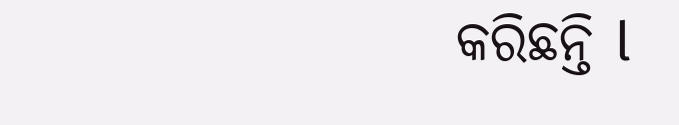କରିଛନ୍ତି l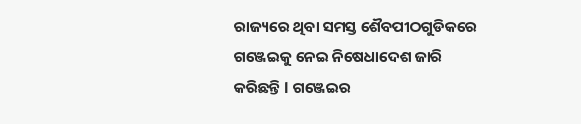ରାଜ୍ୟରେ ଥିବା ସମସ୍ତ ଶୈବପୀଠଗୁଡିକରେ ଗଞ୍ଜେଇକୁ ନେଇ ନିଷେଧାଦେଶ ଜାରି କରିଛନ୍ତି l ଗଞ୍ଜେଇର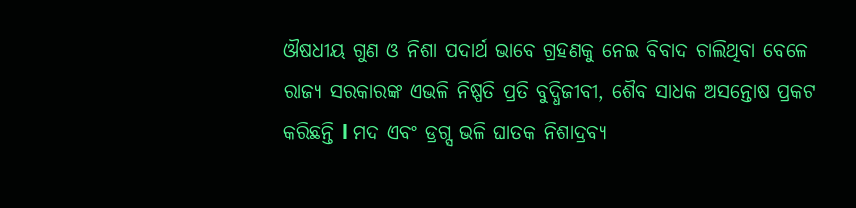ଔଷଧୀୟ ଗୁଣ ଓ ନିଶା ପଦାର୍ଥ ଭାବେ ଗ୍ରହଣକୁ ନେଇ ବିବାଦ ଚାଲିଥିବା ବେଳେ ରାଜ୍ୟ ସରକାରଙ୍କ ଏଭଳି ନିଷ୍ପତି ପ୍ରତି ବୁଦ୍ଧିଜୀବୀ, ଶୈବ ସାଧକ ଅସନ୍ତୋଷ ପ୍ରକଟ କରିଛନ୍ତି l ମଦ ଏବଂ ଡ୍ରଗ୍ସ ଭଳି ଘାତକ ନିଶାଦ୍ରବ୍ୟ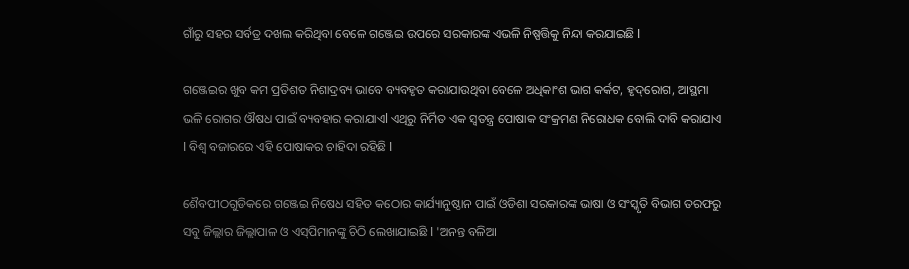ଗାଁରୁ ସହର ସର୍ବତ୍ର ଦଖଲ କରିଥିବା ବେଳେ ଗଞ୍ଜେଇ ଉପରେ ସରକାରଙ୍କ ଏଭଳି ନିଷ୍ପତ୍ତିକୁ ନିନ୍ଦା କରଯାଇଛି l

ଗଞ୍ଜେଇର ଖୁବ କମ ପ୍ରତିଶତ ନିଶାଦ୍ରବ୍ୟ ଭାବେ ବ୍ୟବହୃତ କରାଯାଉଥିବା ବେଳେ ଅଧିକାଂଶ ଭାଗ କର୍କଟ, ହୃଦ୍‌ରୋଗ, ଆସ୍ଥମା ଭଳି ରୋଗର ଔଷଧ ପାଇଁ ବ୍ୟବହାର କରାଯାଏl ଏଥିରୁ ନିର୍ମିତ ଏକ ସ୍ୱତନ୍ତ୍ର ପୋଷାକ ସଂକ୍ରମଣ ନିରୋଧକ ବୋଲି ଦାବି କରାଯାଏ l ବିଶ୍ୱ ବଜାରରେ ଏହି ପୋଷାକର ଚାହିଦା ରହିଛି l

ଶୈବପୀଠଗୁଡିକରେ ଗଞ୍ଜେଇ ନିଷେଧ ସହିତ କଠୋର କାର୍ଯ୍ୟାନୁଷ୍ଠାନ ପାଇଁ ଓଡିଶା ସରକାରଙ୍କ ଭାଷା ଓ ସଂସ୍କୃତି ବିଭାଗ ତରଫରୁ ସବୁ ଜିଲ୍ଲାର ଜିଲ୍ଲାପାଳ ଓ ଏସ୍‌ପିମାନଙ୍କୁ ଚିଠି ଲେଖାଯାଇଛି l 'ଅନନ୍ତ ବଳିଆ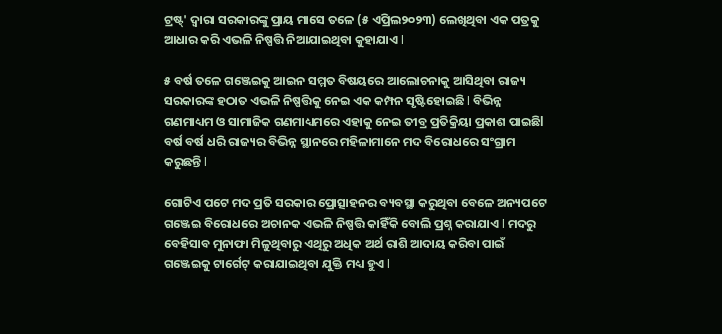ଟ୍ରଷ୍ଟ୍‌' ଦ୍ୱାରା ସରକାରଙ୍କୁ ପ୍ରାୟ ମାସେ ତଳେ (୫ ଏପ୍ରିଲ୨୦୨୩) ଲେଖିଥିବା ଏକ ପତ୍ରକୁ ଆଧାର କରି ଏଭଳି ନିଷ୍ପତ୍ତି ନିଆଯାଇଥିବା କୁହାଯାଏ l

୫ ବର୍ଷ ତଳେ ଗଞ୍ଜେଇକୁ ଆଇନ ସମ୍ମତ ବିଷୟରେ ଆଲୋଚନାକୁ ଆସିଥିବା ରାଜ୍ୟ ସରକାରଙ୍କ ହଠାତ ଏଭଳି ନିଷ୍ପତ୍ତିକୁ ନେଇ ଏକ କମ୍ପନ ସୃଷ୍ଟିହୋଇଛି l ବିଭିନ୍ନ ଗଣମାଧ୍ୟମ ଓ ସାମାଜିକ ଗଣମାଧ୍ୟମରେ ଏହାକୁ ନେଇ ତୀବ୍ର ପ୍ରତିକ୍ରିୟା ପ୍ରକାଶ ପାଇଛିl ବର୍ଷ ବର୍ଷ ଧରି ରାଜ୍ୟର ବିଭିନ୍ନ ସ୍ଥାନରେ ମହିଳାମାନେ ମଦ ବିରୋଧରେ ସଂଗ୍ରାମ କରୁଛନ୍ତି l

ଗୋଟିଏ ପଟେ ମଦ ପ୍ରତି ସରକାର ପ୍ରୋତ୍ସାହନର ବ୍ୟବସ୍ଥା କରୁଥିବା ବେଳେ ଅନ୍ୟପଟେ ଗଞ୍ଜେଇ ବିରୋଧରେ ଅଚାନକ ଏଭଳି ନିଷ୍ପତ୍ତି କାହିଁକି ବୋଲି ପ୍ରଶ୍ନ କରାଯାଏ l ମଦରୁ ବେହିସାବ ମୁନାଫା ମିଳୁଥିବାରୁ ଏଥିରୁ ଅଧିକ ଅର୍ଥ ରାଶି ଆଦାୟ କରିବା ପାଇଁ ଗଞ୍ଜେଇକୁ ଟାର୍ଗେଟ୍‌ କରାଯାଇଥିବା ଯୁକ୍ତି ମଧ୍ୟ ହୁଏ l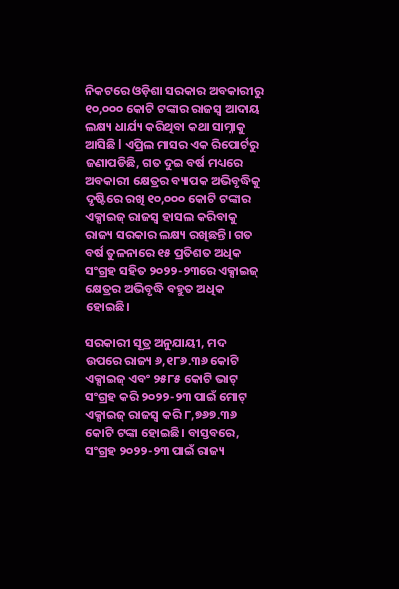ନିକଟରେ ଓଡ଼ିଶା ସରକାର ଅବକାରୀରୁ ୧୦,୦୦୦ କୋଟି ଟଙ୍କାର ରାଜସ୍ୱ ଆଦାୟ ଲକ୍ଷ୍ୟ ଧାର୍ଯ୍ୟ କରିଥିବା କଥା ସାମ୍ନାକୁ ଆସିଛି l ଏପ୍ରିଲ ମାସର ଏକ ରିପୋର୍ଟରୁ ଜଣାପଡିଛି, ଗତ ଦୁଇ ବର୍ଷ ମଧ୍ୟରେ ଅବକାରୀ କ୍ଷେତ୍ରର ବ୍ୟାପକ ଅଭିବୃଦ୍ଧିକୁ ଦୃଷ୍ଟିରେ ରଖି ୧୦,୦୦୦ କୋଟି ଟଙ୍କାର ଏକ୍ସାଇଜ୍ ରାଜସ୍ୱ ହାସଲ କରିବାକୁ ରାଜ୍ୟ ସରକାର ଲକ୍ଷ୍ୟ ରଖିଛନ୍ତି। ଗତ ବର୍ଷ ତୁଳନାରେ ୧୫ ପ୍ରତିଶତ ଅଧିକ ସଂଗ୍ରହ ସହିତ ୨୦୨୨-୨୩ରେ ଏକ୍ସାଇଜ୍ କ୍ଷେତ୍ରର ଅଭିବୃଦ୍ଧି ବହୁତ ଅଧିକ ହୋଇଛି।

ସରକାରୀ ସୂତ୍ର ଅନୁଯାୟୀ, ମଦ ଉପରେ ରାଜ୍ୟ ୬,୧୮୬.୩୬ କୋଟି ଏକ୍ସାଇଜ୍ ଏବଂ ୨୫୮୫ କୋଟି ଭାଟ୍ ସଂଗ୍ରହ କରି ୨୦୨୨-୨୩ ପାଇଁ ମୋଟ୍‌ ଏକ୍ସାଇଜ୍ ରାଜସ୍ୱ କରି ୮,୭୬୭.୩୬ କୋଟି ଟଙ୍କା ହୋଇଛି। ବାସ୍ତବରେ, ସଂଗ୍ରହ ୨୦୨୨-୨୩ ପାଇଁ ରାଜ୍ୟ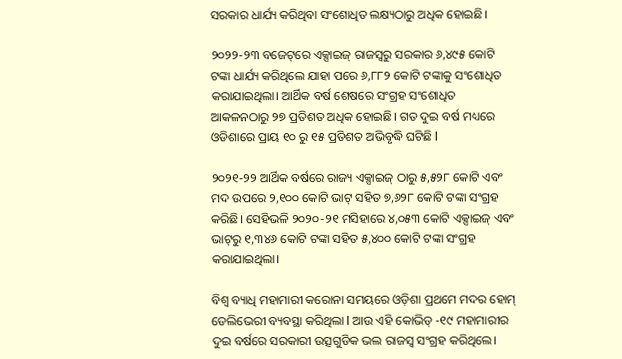ସରକାର ଧାର୍ଯ୍ୟ କରିଥିବା ସଂଶୋଧିତ ଲକ୍ଷ୍ୟଠାରୁ ଅଧିକ ହୋଇଛି।

୨୦୨୨-୨୩ ବଜେଟ୍‌ରେ ଏକ୍ସାଇଜ୍ ରାଜସ୍ୱରୁ ସରକାର ୬,୪୯୫ କୋଟି ଟଙ୍କା ଧାର୍ଯ୍ୟ କରିଥିଲେ ଯାହା ପରେ ୬,୮୮୨ କୋଟି ଟଙ୍କାକୁ ସଂଶୋଧିତ କରାଯାଇଥିଲା। ଆର୍ଥିକ ବର୍ଷ ଶେଷରେ ସଂଗ୍ରହ ସଂଶୋଧିତ ଆକଳନଠାରୁ ୨୭ ପ୍ରତିଶତ ଅଧିକ ହୋଇଛି। ଗତ ଦୁଇ ବର୍ଷ ମଧ୍ୟରେ ଓଡିଶାରେ ପ୍ରାୟ ୧୦ ରୁ ୧୫ ପ୍ରତିଶତ ଅଭିବୃଦ୍ଧି ଘଟିଛି l

୨୦୨୧-୨୨ ଆର୍ଥିକ ବର୍ଷରେ ରାଜ୍ୟ ଏକ୍ସାଇଜ୍ ଠାରୁ ୫,୫୨୮ କୋଟି ଏବଂ ମଦ ଉପରେ ୨,୧୦୦ କୋଟି ଭାଟ୍ ସହିତ ୭,୬୨୮ କୋଟି ଟଙ୍କା ସଂଗ୍ରହ କରିଛି। ସେହିଭଳି ୨୦୨୦-୨୧ ମସିହାରେ ୪,୦୫୩ କୋଟି ଏକ୍ସାଇଜ୍ ଏବଂ ଭାଟ୍‌ରୁ ୧,୩୪୬ କୋଟି ଟଙ୍କା ସହିତ ୫,୪୦୦ କୋଟି ଟଙ୍କା ସଂଗ୍ରହ କରାଯାଇଥିଲା।

ବିଶ୍ୱ ବ୍ୟାଧି ମହାମାରୀ କରୋନା ସମୟରେ ଓଡ଼ିଶା ପ୍ରଥମେ ମଦର ହୋମ୍‌ ଡେଲିଭେରୀ ବ୍ୟବସ୍ଥା କରିଥିଲା l ଆଉ ଏହି କୋଭିଡ୍‌ -୧୯ ମହାମାରୀର ଦୁଇ ବର୍ଷରେ ସରକାରୀ ଉତ୍ସଗୁଡିକ ଭଲ ରାଜସ୍ୱ ସଂଗ୍ରହ କରିଥିଲେ।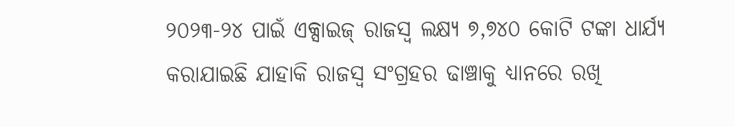୨୦୨୩-୨୪ ପାଇଁ ଏକ୍ସାଇଜ୍ ରାଜସ୍ୱ ଲକ୍ଷ୍ୟ ୭,୭୪୦ କୋଟି ଟଙ୍କା ଧାର୍ଯ୍ୟ କରାଯାଇଛି ଯାହାକି ରାଜସ୍ୱ ସଂଗ୍ରହର ଢାଞ୍ଚାକୁ ଧ୍ୟାନରେ ରଖି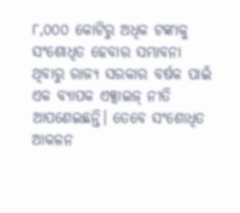୮,୦୦୦ କୋଟିରୁ ଅଧିକ ଟଙ୍କାକୁ ସଂଶୋଧିତ ହେବାର ସମ୍ଭାବନା ଥିବାରୁ ରାଜ୍ୟ ସରକାର ବର୍ଷକ ପାଇଁ ଏକ ବ୍ୟାପକ ଏକ୍ସାଇଜ୍ ନୀତି ଆପଣେଇଛନ୍ତି। ତେବେ ସଂଶୋଧିତ ଆକଳନ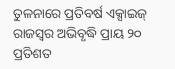ତୁଳନାରେ ପ୍ରତିବର୍ଷ ଏକ୍ସାଇଜ୍ ରାଜସ୍ୱର ଅଭିବୃଦ୍ଧି ପ୍ରାୟ ୨୦ ପ୍ରତିଶତ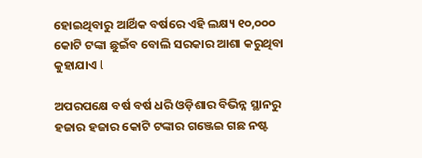ହୋଇଥିବାରୁ ଆର୍ଥିକ ବର୍ଷରେ ଏହି ଲକ୍ଷ୍ୟ ୧୦,୦୦୦ କୋଟି ଟଙ୍କା ଛୁଇଁବ ବୋଲି ସରକାର ଆଶା କରୁଥିବା କୁହାଯାଏ l

ଅପରପକ୍ଷେ ବର୍ଷ ବର୍ଷ ଧରି ଓଡ଼ିଶାର ବିଭିନ୍ନ ସ୍ଥାନରୁ ହଜାର ହଜାର କୋଟି ଟଙ୍କାର ଗଞ୍ଜେଇ ଗଛ ନଷ୍ଟ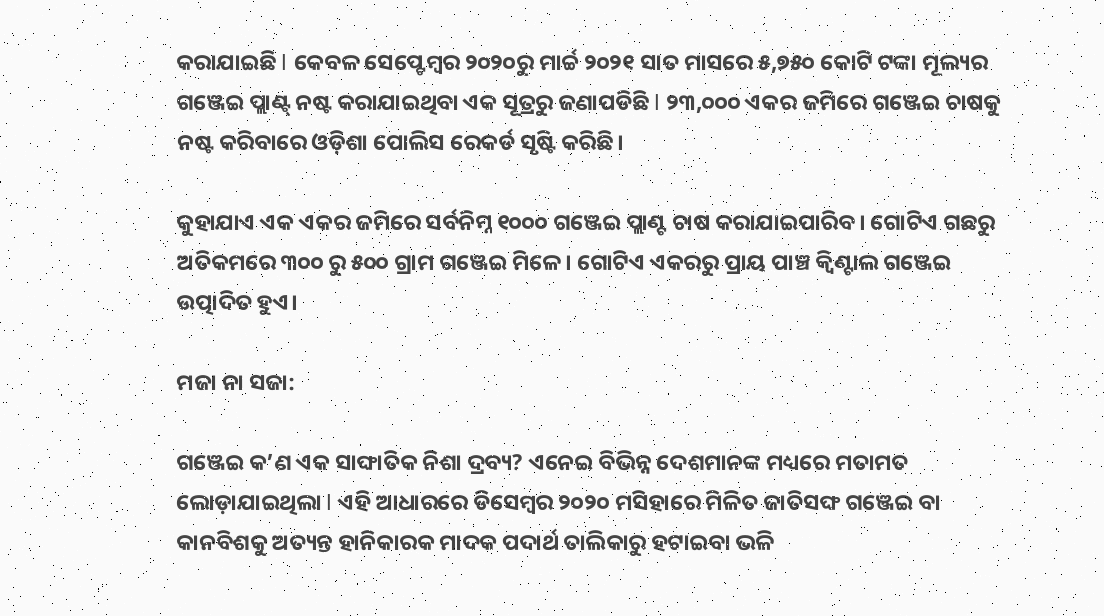କରାଯାଇଛି l କେବଳ ସେପ୍ଟେମ୍ବର ୨୦୨୦ରୁ ମାର୍ଚ୍ଚ ୨୦୨୧ ସାତ ମାସରେ ୫,୭୫୦ କୋଟି ଟଙ୍କା ମୂଲ୍ୟର ଗଞ୍ଜେଇ ପ୍ଲାଣ୍ଟ୍‌ ନଷ୍ଟ କରାଯାଇଥିବା ଏକ ସୂତ୍ରରୁ ଜଣାପଡିଛି l ୨୩,୦୦୦ ଏକର ଜମିରେ ଗଞ୍ଜେଇ ଚାଷକୁ ନଷ୍ଟ କରିବାରେ ଓଡ଼ିଶା ପୋଲିସ ରେକର୍ଡ ସୃଷ୍ଟି କରିଛି।

କୁହାଯାଏ ଏକ ଏକର ଜମିରେ ସର୍ବନିମ୍ନ ୧୦୦୦ ଗଞ୍ଜେଇ ପ୍ଲାଣ୍ଟ ଚାଷ କରାଯାଇପାରିବ। ଗୋଟିଏ ଗଛରୁ ଅତିକମରେ ୩୦୦ ରୁ ୫୦୦ ଗ୍ରାମ ଗଞ୍ଜେଇ ମିଳେ। ଗୋଟିଏ ଏକରରୁ ପ୍ରାୟ ପାଞ୍ଚ କ୍ୱିଣ୍ଟାଲ ଗଞ୍ଜେଇ ଉତ୍ପାଦିତ ହୁଏ।

ମଜା ନା ସଜା:

ଗଞ୍ଜେଇ କ’ଣ ଏକ ସାଙ୍ଘାତିକ ନିଶା ଦ୍ରବ୍ୟ? ଏନେଇ ବିଭିନ୍ନ ଦେଶମାନଙ୍କ ମଧ୍ୟରେ ମତାମତ ଲୋଡ଼ାଯାଇଥିଲା l ଏହି ଆଧାରରେ ଡିସେମ୍ବର ୨୦୨୦ ମସିହାରେ ମିଳିତ ଜାତିସଙ୍ଘ ଗଞ୍ଜେଇ ବା କାନବିଶକୁ ଅତ୍ୟନ୍ତ ହାନିକାରକ ମାଦକ ପଦାର୍ଥ ତାଲିକାରୁ ହଟାଇବା ଭଳି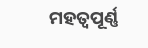ମହତ୍ୱପୂର୍ଣ୍ଣ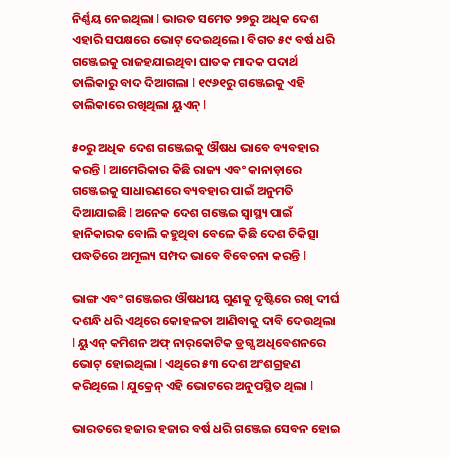ନିର୍ଣ୍ଣୟ ନେଇଥିଲା l ଭାରତ ସମେତ ୨୭ରୁ ଅଧିକ ଦେଶ ଏହାରି ସପକ୍ଷରେ ଭୋଟ୍‌ ଦେଇଥିଲେ। ବିଗତ ୫୯ ବର୍ଷ ଧରି ଗଞ୍ଜେଇକୁ ରାଜହଯାଇଥିବା ଘାତକ ମାଦକ ପଦାର୍ଥ ତାଲିକାରୁ ବାଦ ଦିଆଗଲା l ୧୯୬୧ରୁ ଗଞ୍ଜେଇକୁ ଏହି ତାଲିକାରେ ରଖିଥିଲା ୟୁଏନ୍‌ l

୫୦ରୁ ଅଧିକ ଦେଶ ଗଞ୍ଜେଇକୁ ଔଷଧ ଭାବେ ବ୍ୟବହାର କରନ୍ତି l ଆମେରିକାର କିଛି ରାଜ୍ୟ ଏବଂ କାନାଡ଼ାରେ ଗଞ୍ଜେଇକୁ ସାଧାରଣରେ ବ୍ୟବହାର ପାଇଁ ଅନୁମତି ଦିଆଯାଇଛି l ଅନେକ ଦେଶ ଗଞ୍ଜେଇ ସ୍ୱାସ୍ଥ୍ୟ ପାଇଁ ହାନିକାରକ ବୋଲି କହୁଥିବା ବେଳେ କିଛି ଦେଶ ଚିକିତ୍ସା ପଦ୍ଧତିରେ ଅମୂଲ୍ୟ ସମ୍ପଦ ଭାବେ ବିବେଚନା କରନ୍ତି l

ଭାଙ୍ଗ ଏବଂ ଗଞ୍ଜେଇର ଔଷଧୀୟ ଗୁଣକୁ ଦୃଷ୍ଟିରେ ରଖି ଦୀର୍ଘ ଦଶନ୍ଧି ଧରି ଏଥିରେ କୋହଳତା ଆଣିବାକୁ ଦାବି ଦେଉଥିଲା l ୟୁଏନ୍‌ କମିଶନ ଅଫ୍‌ ନାର୍‌କୋଟିକ ଡ୍ରଗ୍ସ ଅଧିବେଶନରେ ଭୋଟ୍‌ ହୋଇଥିଲା l ଏଥିରେ ୫୩ ଦେଶ ଅଂଶଗ୍ରହଣ କରିଥିଲେ l ଯୁକ୍ରେନ୍‌ ଏହି ଭୋଟରେ ଅନୁପସ୍ଥିତ ଥିଲା l

ଭାରତରେ ହଜାର ହଜାର ବର୍ଷ ଧରି ଗଞ୍ଜେଇ ସେବନ ହୋଇ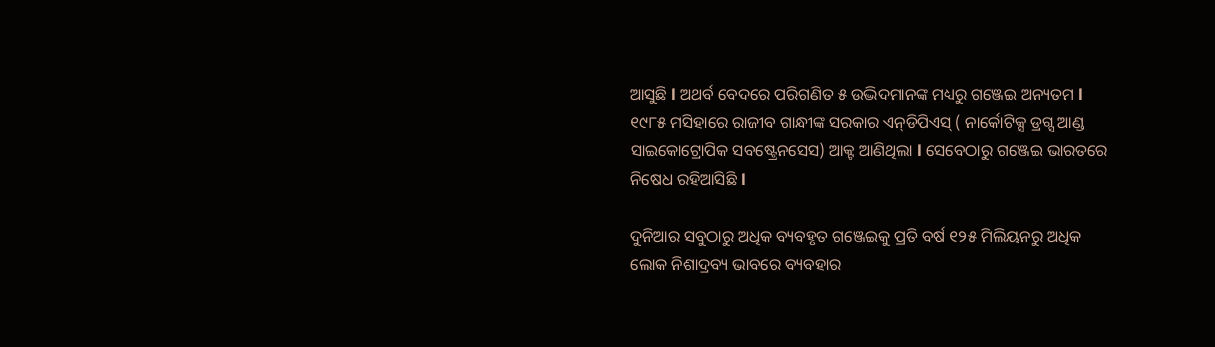ଆସୁଛି l ଅଥର୍ବ ବେଦରେ ପରିଗଣିତ ୫ ଉଦ୍ଭିଦମାନଙ୍କ ମଧ୍ୟରୁ ଗଞ୍ଜେଇ ଅନ୍ୟତମ l ୧୯୮୫ ମସିହାରେ ରାଜୀବ ଗାନ୍ଧୀଙ୍କ ସରକାର ଏନ୍‌ଡିପିଏସ୍‌ ( ନାର୍କୋଟିକ୍ସ ଡ୍ରଗ୍ସ ଆଣ୍ଡ ସାଇକୋଟ୍ରୋପିକ ସବଷ୍ଟ୍ରେନସେସ) ଆକ୍ଟ ଆଣିଥିଲା l ସେବେଠାରୁ ଗଞ୍ଜେଇ ଭାରତରେ ନିଷେଧ ରହିଆସିଛି l

ଦୁନିଆର ସବୁଠାରୁ ଅଧିକ ବ୍ୟବହୃତ ଗଞ୍ଜେଇକୁ ପ୍ରତି ବର୍ଷ ୧୨୫ ମିଲିୟନରୁ ଅଧିକ ଲୋକ ନିଶାଦ୍ରବ୍ୟ ଭାବରେ ବ୍ୟବହାର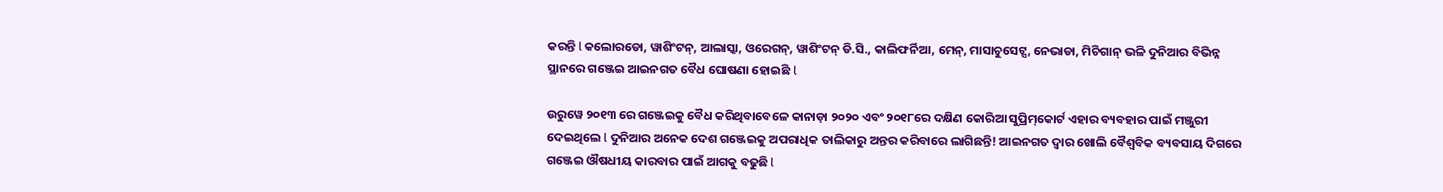କରନ୍ତି l କଲୋରଡୋ, ୱାଶିଂଟନ୍, ଆଲାସ୍କା, ଓରେଗନ୍, ୱାଶିଂଟନ୍ ଡି.ସି., କାଲିଫର୍ନିଆ, ମେନ୍, ମାସାଚୁସେଟ୍ସ, ନେଭାଡା, ମିଚିଗାନ୍ ଭଳି ଦୁନିଆର ବିଭିନ୍ନ ସ୍ଥାନରେ ଗଞ୍ଜେଇ ଆଇନଗତ ବୈଧ ଘୋଷଣା ହୋଇଛି l

ଉରୁୱେ ୨୦୧୩ ରେ ଗଞ୍ଜେଇକୁ ବୈଧ କରିଥିବାବେଳେ କାନାଡ଼ା ୨୦୨୦ ଏବଂ ୨୦୧୮ରେ ଦକ୍ଷିଣ କୋରିଆ ସୁପ୍ରିମ୍‌କୋର୍ଟ ଏହାର ବ୍ୟବହାର ପାଇଁ ମଞ୍ଜୁରୀ ଦେଇଥିଲେ l ଦୁନିଆର ଅନେକ ଦେଶ ଗଞ୍ଜେଇକୁ ଅପରାଧିକ ତାଲିକାରୁ ଅନ୍ତର କରିବାରେ ଲାଗିଛନ୍ତି! ଆଇନଗତ ଦ୍ୱାର ଖୋଲି ବୈଶ୍ୱବିକ ବ୍ୟବସାୟ ଦିଗରେ ଗଞ୍ଜେଇ ଔଷଧୀୟ କାରବାର ପାଇଁ ଆଗକୁ ବଢୁଛି l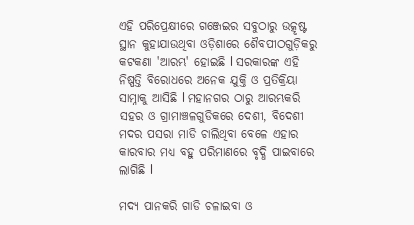ଏହି ପରିପ୍ରେକ୍ଷୀରେ ଗଞ୍ଜେଇର ସବୁଠାରୁ ଉତ୍କୃଷ୍ଟ ସ୍ଥାନ କୁହାଯାଉଥିବା ଓଡ଼ିଶାରେ ଶୈବପୀଠଗୁଡ଼ିକରୁ କଟକଣା 'ଆରମ୍ଭ' ହୋଇଛି l ସରକାରଙ୍କ ଏହି ନିଷ୍ପତ୍ତି ବିରୋଧରେ ଅନେକ ଯୁକ୍ତି ଓ ପ୍ରତିକ୍ରିୟା ସାମ୍ନାକୁ ଆସିଛି l ମହାନଗର ଠାରୁ ଆରମ୍ଭକରି ସହର ଓ ଗ୍ରାମାଞ୍ଚଳଗୁଡିକରେ ଦେଶୀ, ବିଦେଶୀ ମଦର ପସରା ମାଡି ଚାଲିଥିବା ବେଳେ ଏହାର କାରବାର ମଧ୍ୟ ବହୁ ପରିମାଣରେ ବୃଦ୍ଧି ପାଇବାରେ ଲାଗିଛି l

ମଦ୍ୟ ପାନକରି ଗାଡି ଚଳାଇବା ଓ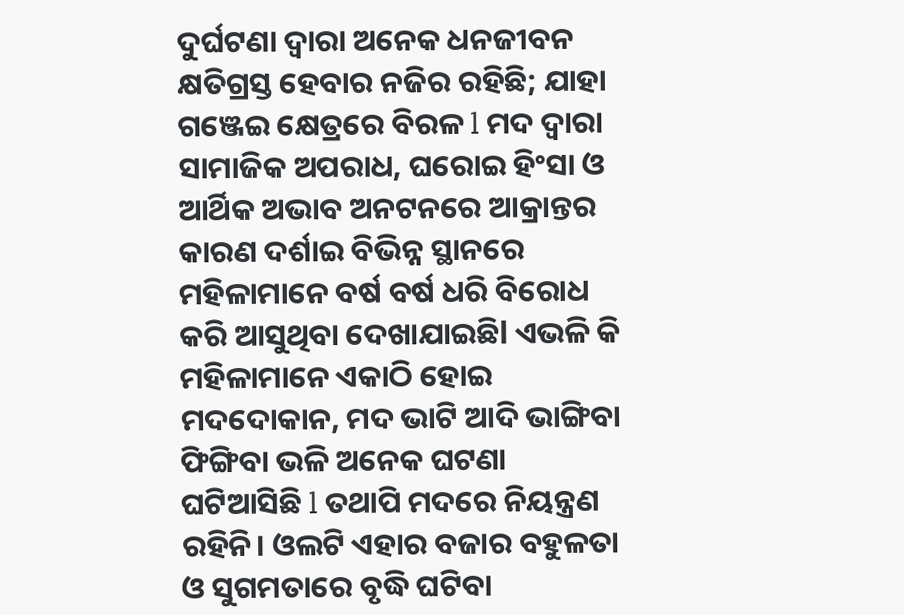ଦୁର୍ଘଟଣା ଦ୍ୱାରା ଅନେକ ଧନଜୀବନ କ୍ଷତିଗ୍ରସ୍ତ ହେବାର ନଜିର ରହିଛି; ଯାହା ଗଞ୍ଜେଇ କ୍ଷେତ୍ରରେ ବିରଳ l ମଦ ଦ୍ୱାରା ସାମାଜିକ ଅପରାଧ, ଘରୋଇ ହିଂସା ଓ ଆର୍ଥିକ ଅଭାବ ଅନଟନରେ ଆକ୍ରାନ୍ତର କାରଣ ଦର୍ଶାଇ ବିଭିନ୍ନ ସ୍ଥାନରେ ମହିଳାମାନେ ବର୍ଷ ବର୍ଷ ଧରି ବିରୋଧ କରି ଆସୁଥିବା ଦେଖାଯାଇଛିl ଏଭଳି କି ମହିଳାମାନେ ଏକାଠି ହୋଇ ମଦଦୋକାନ, ମଦ ଭାଟି ଆଦି ଭାଙ୍ଗିବା ଫିଙ୍ଗିବା ଭଳି ଅନେକ ଘଟଣା ଘଟିଆସିଛି l ତଥାପି ମଦରେ ନିୟନ୍ତ୍ରଣ ରହିନି। ଓଲଟି ଏହାର ବଜାର ବହୁଳତା ଓ ସୁଗମତାରେ ବୃଦ୍ଧି ଘଟିବା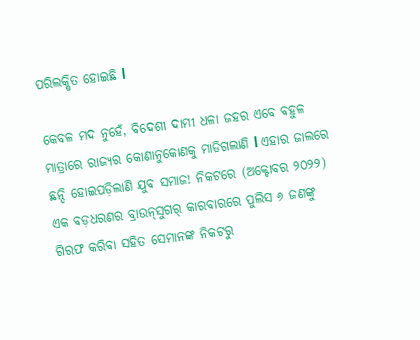ପରିଲକ୍ଷିତ ହୋଇଛି l

କେବଳ ମଦ ନୁହେଁ, ବିଦେଶୀ ଦାମୀ ଧଳା ଜହର ଏବେ ବହୁଳ ମାତ୍ରାରେ ରାଜ୍ୟର କୋଣାନୁକୋଣକୁ ମାଡିଗଲାଣି l ଏହାର ଜାଲରେ ଛନ୍ଦି ହୋଇପଡ଼ିଲାଣି ଯୁବ ସମାଜ! ନିକଟରେ (ଅକ୍ଟୋବର ୨୦୨୨) ଏକ ବଡ଼ଧରଣର ବ୍ରାଉନ୍‌ସୁଗର୍‌ କାରବାରରେ ପୁଲିସ ୬ ଜଣଙ୍କୁ ଗିରଫ କରିବା ସହିତ ସେମାନଙ୍କ ନିକଟରୁ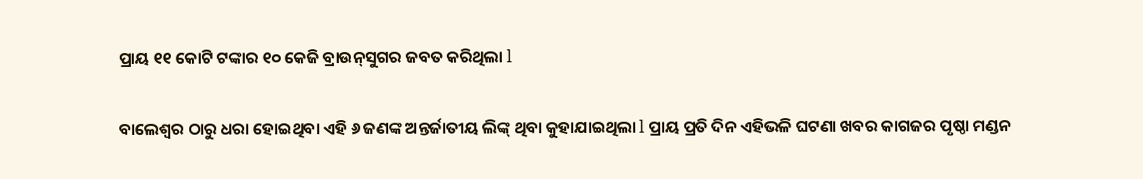ପ୍ରାୟ ୧୧ କୋଟି ଟଙ୍କାର ୧୦ କେଜି ବ୍ରାଉନ୍‌ସୁଗର ଜବତ କରିଥିଲା l

ବାଲେଶ୍ୱର ଠାରୁ ଧରା ହୋଇଥିବା ଏହି ୬ ଜଣଙ୍କ ଅନ୍ତର୍ଜାତୀୟ ଲିଙ୍କ୍‌ ଥିବା କୁହାଯାଇଥିଲା l ପ୍ରାୟ ପ୍ରତି ଦିନ ଏହିଭଳି ଘଟଣା ଖବର କାଗଜର ପୃଷ୍ଠା ମଣ୍ଡନ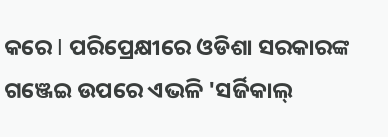କରେ l ପରିପ୍ରେକ୍ଷୀରେ ଓଡିଶା ସରକାରଙ୍କ ଗଞ୍ଜେଇ ଉପରେ ଏଭଳି 'ସର୍ଜିକାଲ୍‌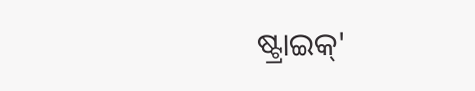ଷ୍ଟ୍ରାଇକ୍‌'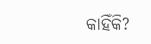କାହିଁକି?